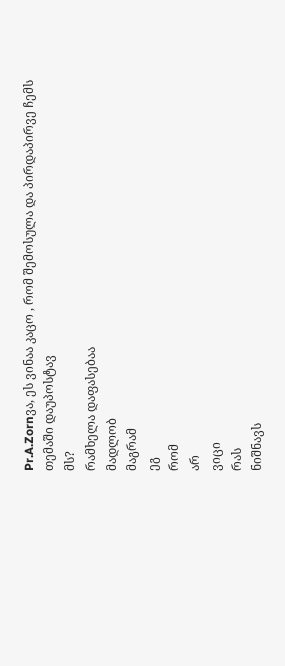Pr.A.Zornვა, ეს ვინაა კაცო , რომ შემოსულა და პირდაპირვე ჩემს თემაში დაუპოსტავ
მს?
რამხელა დაფასებაა
მადლობ
მაგრამ
ეგ
რომ
არ
ვიცი
რას
ნიშნავს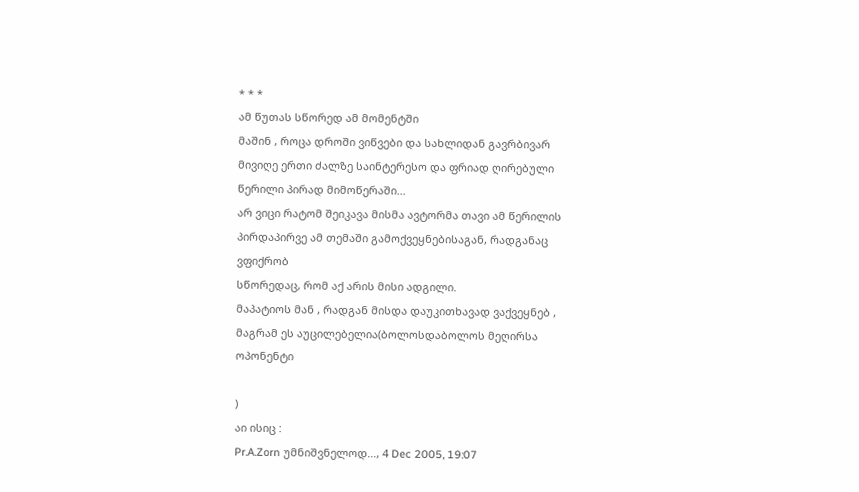* * *
ამ წუთას სწორედ ამ მომენტში
მაშინ , როცა დროში ვიწვები და სახლიდან გავრბივარ
მივიღე ერთი ძალზე საინტერესო და ფრიად ღირებული წერილი პირად მიმოწერაში...
არ ვიცი რატომ შეიკავა მისმა ავტორმა თავი ამ წერილის პირდაპირვე ამ თემაში გამოქვეყნებისაგან, რადგანაც ვფიქრობ
სწორედაც, რომ აქ არის მისი ადგილი.
მაპატიოს მან , რადგან მისდა დაუკითხავად ვაქვეყნებ , მაგრამ ეს აუცილებელია(ბოლოსდაბოლოს მეღირსა ოპონენტი

)
აი ისიც :
Pr.A.Zorn უმნიშვნელოდ..., 4 Dec 2005, 19:07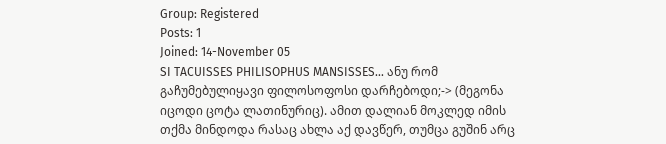Group: Registered
Posts: 1
Joined: 14-November 05
SI TACUISSES PHILISOPHUS MANSISSES... ანუ რომ გაჩუმებულიყავი ფილოსოფოსი დარჩებოდი;-> (მეგონა იცოდი ცოტა ლათინურიც). ამით დალიან მოკლედ იმის თქმა მინდოდა რასაც ახლა აქ დავწერ, თუმცა გუშინ არც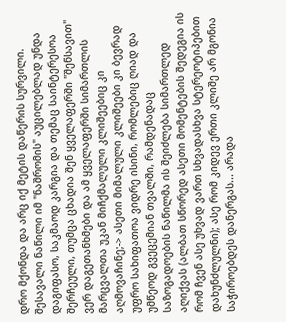დრო მქონდა და არც იქ მეტის დაწერის სურვილი.
შესავალი ნაწილი იმ "ნაშრომის" აუცილებლად უნდა დაგიფასო, საკმაოდ კარგია და თემაც საინტერესოა შერჩეული, თუმცა ცხადია შენ ყველაფერში "შენსავით" ვერ დაგეთანხმები და ამ ყველაფერში სიმართლის მარცვალთა უკან მიჩქმალული კლიშეებიც კი აღმოვაჩინე;-> ასეთი მიმალული კლიშეები კი ბევრად უფრო სახიფათოა ვიდრე ისინი, რომლებიც ღიად და უმწეოდ გვეცემიან თვალში, რამდენადაც საზოგადოების ნაწილმა ის შეიძლება სიმართლედ აღიქვას (ალბათ სწორედ ასეთი მომენტების შედეგია ის რომ ჩვენ ასე უხვად ვართ სხვადასხვა სტერეოტიპებით დახუნძლულნი); ასე რომ კიდევ ერთი კლიშე არ მგონია საჭიროებდეს დანერგას... არადა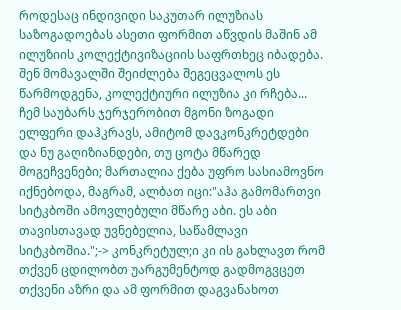როდესაც ინდივიდი საკუთარ ილუზიას საზოგადოებას ასეთი ფორმით აწვდის მაშინ ამ ილუზიის კოლექტივიზაციის საფრთხეც იბადება. შენ მომავალში შეიძლება შეგეცვალოს ეს წარმოდგენა, კოლექტიური ილუზია კი რჩება...
ჩემ საუბარს ჯერჯერობით მგონი ზოგადი ელფერი დაჰკრავს, ამიტომ დავკონკრეტდები და ნუ გაღიზიანდები, თუ ცოტა მწარედ მოგეჩვენები; მართალია ქება უფრო სასიამოვნო იქნებოდა, მაგრამ, ალბათ იცი:"აჰა გამომართვი სიტკბოში ამოვლებული მწარე აბი. ეს აბი თავისთავად უვნებელია, საწამლავი სიტკბოშია.";-> კონკრეტულ;ი კი ის გახლავთ რომ თქვენ ცდილობთ უარგუმენტოდ გადმოგვცეთ თქვენი აზრი და ამ ფორმით დაგვანახოთ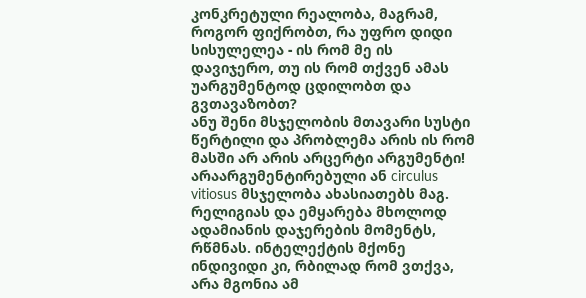კონკრეტული რეალობა, მაგრამ, როგორ ფიქრობთ, რა უფრო დიდი სისულელეა - ის რომ მე ის დავიჯერო, თუ ის რომ თქვენ ამას უარგუმენტოდ ცდილობთ და გვთავაზობთ?
ანუ შენი მსჯელობის მთავარი სუსტი წერტილი და პრობლემა არის ის რომ მასში არ არის არცერტი არგუმენტი! არაარგუმენტირებული ან circulus vitiosus მსჯელობა ახასიათებს მაგ. რელიგიას და ემყარება მხოლოდ ადამიანის დაჯერების მომენტს, რწმნას. ინტელექტის მქონე ინდივიდი კი, რბილად რომ ვთქვა, არა მგონია ამ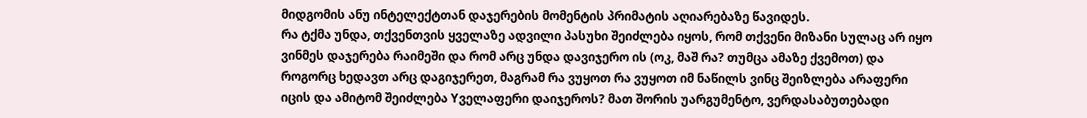მიდგომის ანუ ინტელექტთან დაჯერების მომენტის პრიმატის აღიარებაზე წავიდეს.
რა ტქმა უნდა, თქვენთვის ყველაზე ადვილი პასუხი შეიძლება იყოს, რომ თქვენი მიზანი სულაც არ იყო ვინმეს დაჯერება რაიმეში და რომ არც უნდა დავიჯერო ის (ოკ, მაშ რა? თუმცა ამაზე ქვემოთ) და როგორც ხედავთ არც დაგიჯერეთ, მაგრამ რა ვუყოთ რა ვუყოთ იმ ნაწილს ვინც შეიზლება არაფერი იცის და ამიტომ შეიძლება Yველაფერი დაიჯეროს? მათ შორის უარგუმენტო, ვერდასაბუთებადი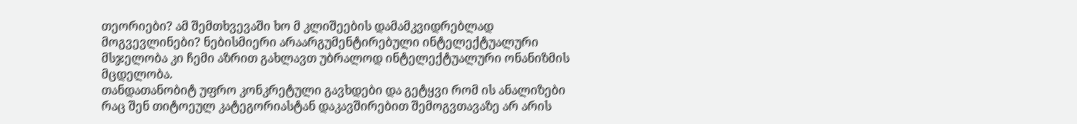თეორიები? ამ შემთხვევაში ხო მ კლიშეების დამამკვიდრებლად მოგვევლინები? ნებისმიერი არაარგუმენტირებული ინტელექტუალური მსჯელობა კი ჩემი აზრით გახლავთ უბრალოდ ინტელექტუალური ონანიზმის მცდელობა.
თანდათანობიტ უფრო კონკრეტული გავხდები და გეტყვი რომ ის ანალიზები რაც შენ თიტოეულ კატეგორიასტან დაკავშირებით შემოგვთავაზე არ არის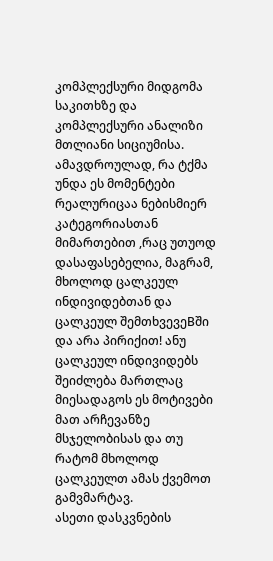კომპლექსური მიდგომა საკითხზე და კომპლექსური ანალიზი მთლიანი სიციუმისა. ამავდროულად, რა ტქმა უნდა ეს მომენტები რეალურიცაა ნებისმიერ კატეგორიასთან მიმართებით ,რაც უთუოდ დასაფასებელია, მაგრამ, მხოლოდ ცალკეულ ინდივიდებთან და ცალკეულ შემთხვევეBში და არა პირიქით! ანუ ცალკეულ ინდივიდებს შეიძლება მართლაც მიესადაგოს ეს მოტივები მათ არჩევანზე მსჯელობისას და თუ რატომ მხოლოდ ცალკეულთ ამას ქვემოთ გამვმარტავ.
ასეთი დასკვნების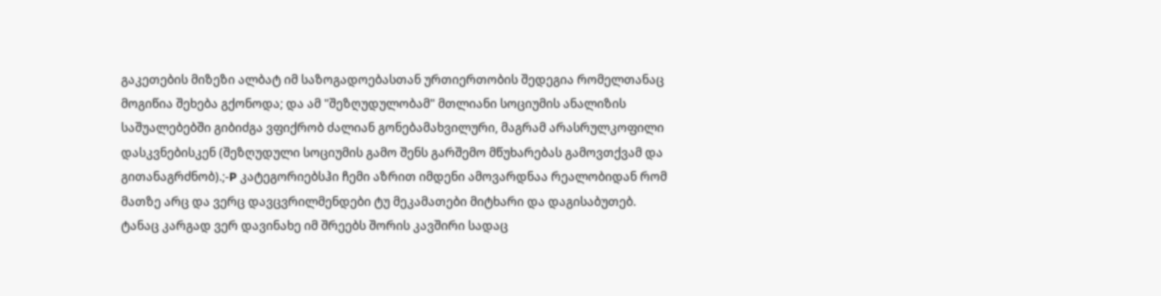გაკეთების მიზეზი ალბატ იმ საზოგადოებასთან ურთიერთობის შედეგია რომელთანაც მოგიწია შეხება გქონოდა; და ამ "შეზღუდულობამ" მთლიანი სოციუმის ანალიზის საშუალებებში გიბიძგა ვფიქრობ ძალიან გონებამახვილური, მაგრამ არასრულკოფილი დასკვნებისკენ (შეზღუდული სოციუმის გამო შენს გარშემო მწუხარებას გამოვთქვამ და გითანაგრძნობ).;-P კატეგორიებსჰი ჩემი აზრით იმდენი ამოვარდნაა რეალობიდან რომ მათზე არც და ვერც დავცვრილმენდები ტუ მეკამათები მიტხარი და დაგისაბუთებ. ტანაც კარგად ვერ დავინახე იმ შრეებს შორის კავშირი სადაც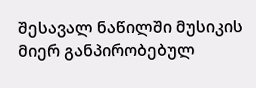შესავალ ნაწილში მუსიკის მიერ განპირობებულ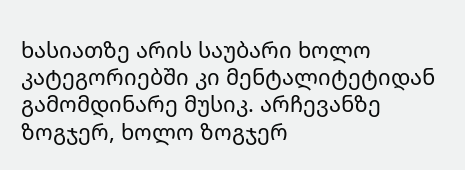ხასიათზე არის საუბარი ხოლო კატეგორიებში კი მენტალიტეტიდან გამომდინარე მუსიკ. არჩევანზე ზოგჯერ, ხოლო ზოგჯერ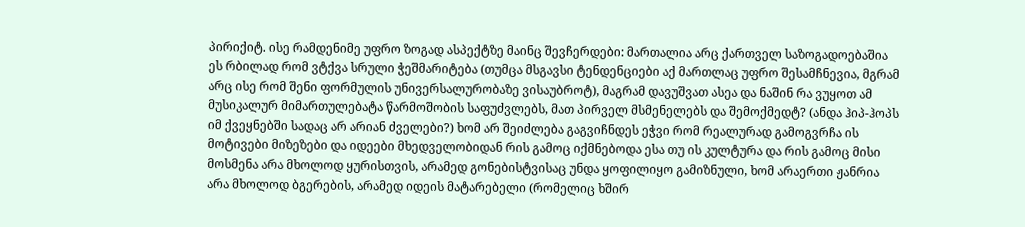პირიქიტ. ისე რამდენიმე უფრო ზოგად ასპექტზე მაინც შევჩერდები: მართალია არც ქართველ საზოგადოებაშია ეს რბილად რომ ვტქვა სრული ჭეშმარიტება (თუმცა მსგავსი ტენდენციები აქ მართლაც უფრო შესამჩნევია, მგრამ არც ისე რომ შენი ფორმულის უნივერსალურობაზე ვისაუბროტ), მაგრამ დავუშვათ ასეა და ნაშინ რა ვუყოთ ამ მუსიკალურ მიმართულებატა წარმოშობის საფუძვლებს, მათ პირველ მსმენელებს და შემოქმედტ? (ანდა ჰიპ-ჰოპს იმ ქვეყნებში სადაც არ არიან ძველები?) ხომ არ შეიძლება გაგვიჩნდეს ეჭვი რომ რეალურად გამოგვრჩა ის მოტივები მიზეზები და იდეები მხედველობიდან რის გამოც იქმნებოდა ესა თუ ის კულტურა და რის გამოც მისი მოსმენა არა მხოლოდ ყურისთვის, არამედ გონებისტვისაც უნდა ყოფილიყო გამიზნული, ხომ არაერთი ჟანრია არა მხოლოდ ბგერების, არამედ იდეის მატარებელი (რომელიც ხშირ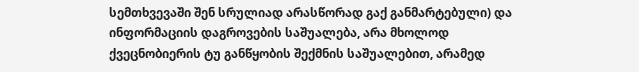სემთხვევაში შენ სრულიად არასწორად გაქ განმარტებული) და ინფორმაციის დაგროვების საშუალება, არა მხოლოდ ქვეცნობიერის ტუ განწყობის შექმნის საშუალებით, არამედ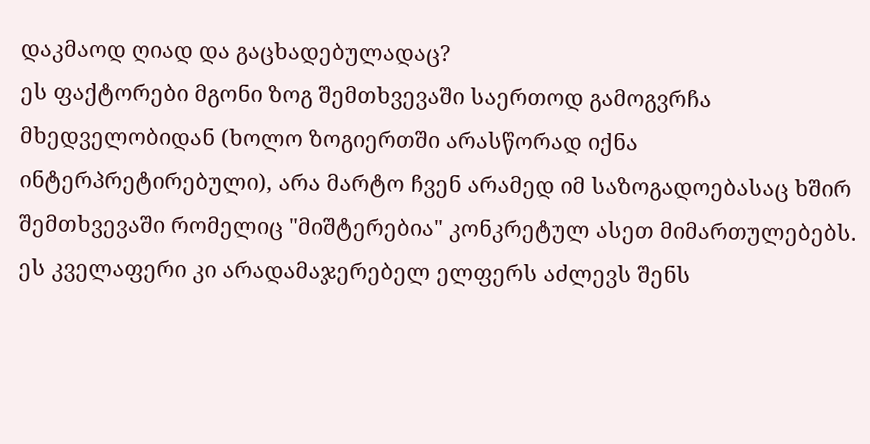დაკმაოდ ღიად და გაცხადებულადაც?
ეს ფაქტორები მგონი ზოგ შემთხვევაში საერთოდ გამოგვრჩა მხედველობიდან (ხოლო ზოგიერთში არასწორად იქნა ინტერპრეტირებული), არა მარტო ჩვენ არამედ იმ საზოგადოებასაც ხშირ შემთხვევაში რომელიც "მიშტერებია" კონკრეტულ ასეთ მიმართულებებს. ეს კველაფერი კი არადამაჯერებელ ელფერს აძლევს შენს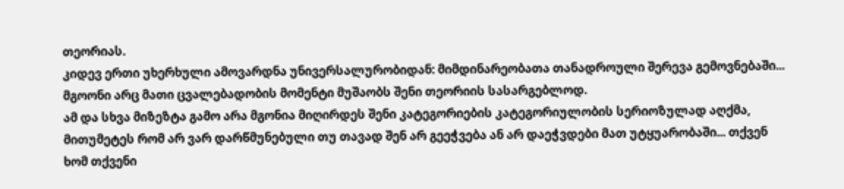თეორიას.
კიდევ ერთი უხერხული ამოვარდნა უნივერსალურობიდან: მიმდინარეობათა თანადროული შერევა გემოვნებაში... მგოონი არც მათი ცვალებადობის მომენტი მუშაობს შენი თეორიის სასარგებლოდ.
ამ და სხვა მიზეზტა გამო არა მგონია მიღირდეს შენი კატეგორიების კატეგორიულობის სერიოზულად აღქმა, მითუმეტეს რომ არ ვარ დარწმუნებული თუ თავად შენ არ გეეჭვება ან არ დაეჭვდები მათ უტყუარობაში... თქვენ ხომ თქვენი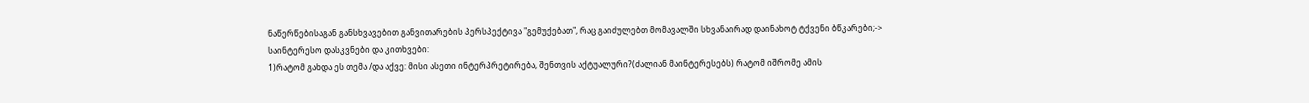ნაწერწებისაგან განსხვავებით განვითარების პერსპექტივა "გემუქებათ", რაც გაიძულებთ მომავალში სხვანაირად დაინახოტ ტქვენი ბწკარები;->
საინტერესო დასკვნები და კითხვები:
1)რატომ გახდა ეს თემა /და აქვე: მისი ასეთი ინტერპრეტირება, შენთვის აქტუალური?(ძალიან მაინტერესებს) რატომ იშრომე ამის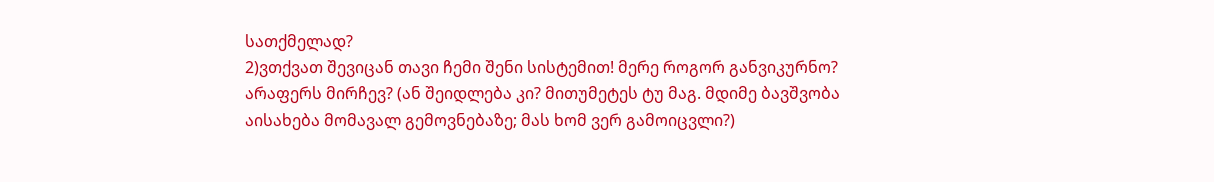სათქმელად?
2)ვთქვათ შევიცან თავი ჩემი შენი სისტემით! მერე როგორ განვიკურნო? არაფერს მირჩევ? (ან შეიდლება კი? მითუმეტეს ტუ მაგ. მდიმე ბავშვობა აისახება მომავალ გემოვნებაზე; მას ხომ ვერ გამოიცვლი?)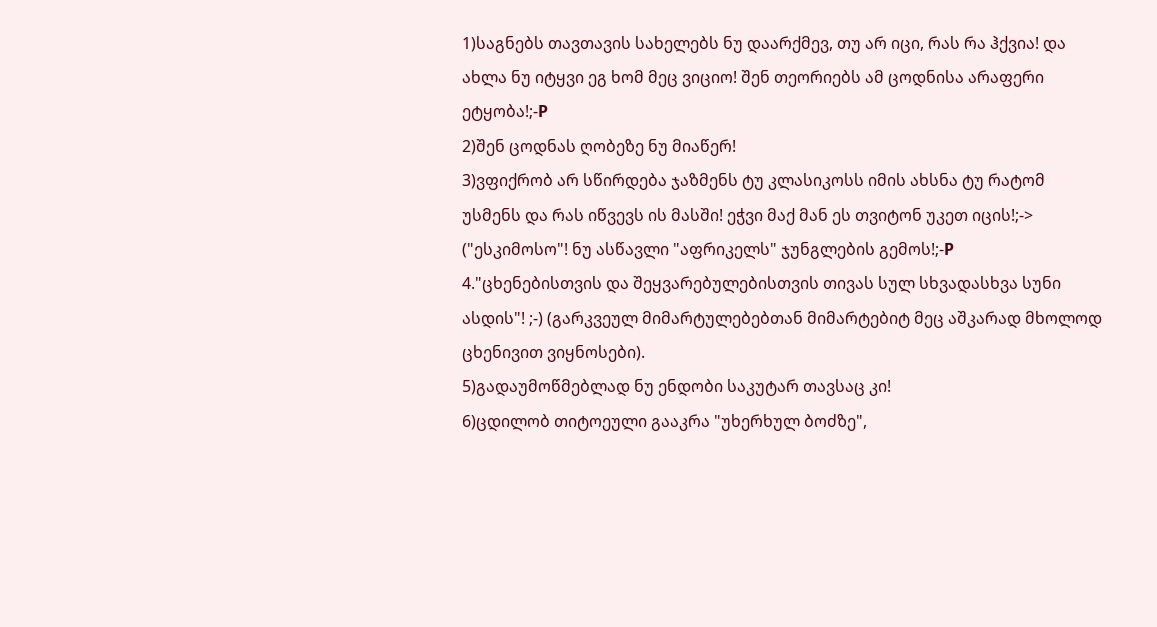1)საგნებს თავთავის სახელებს ნუ დაარქმევ, თუ არ იცი, რას რა ჰქვია! და ახლა ნუ იტყვი ეგ ხომ მეც ვიციო! შენ თეორიებს ამ ცოდნისა არაფერი ეტყობა!;-P
2)შენ ცოდნას ღობეზე ნუ მიაწერ!
3)ვფიქრობ არ სწირდება ჯაზმენს ტუ კლასიკოსს იმის ახსნა ტუ რატომ უსმენს და რას იწვევს ის მასში! ეჭვი მაქ მან ეს თვიტონ უკეთ იცის!;-> ("ესკიმოსო"! ნუ ასწავლი "აფრიკელს" ჯუნგლების გემოს!;-P
4."ცხენებისთვის და შეყვარებულებისთვის თივას სულ სხვადასხვა სუნი ასდის"! ;-) (გარკვეულ მიმარტულებებთან მიმარტებიტ მეც აშკარად მხოლოდ ცხენივით ვიყნოსები).
5)გადაუმოწმებლად ნუ ენდობი საკუტარ თავსაც კი!
6)ცდილობ თიტოეული გააკრა "უხერხულ ბოძზე",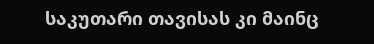საკუთარი თავისას კი მაინც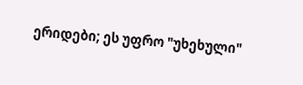ერიდები; ეს უფრო "უხეხული"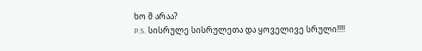ხო მ არაა?
P.S. სისრულე სისრულეთა და ყოველივე სრული!!!!